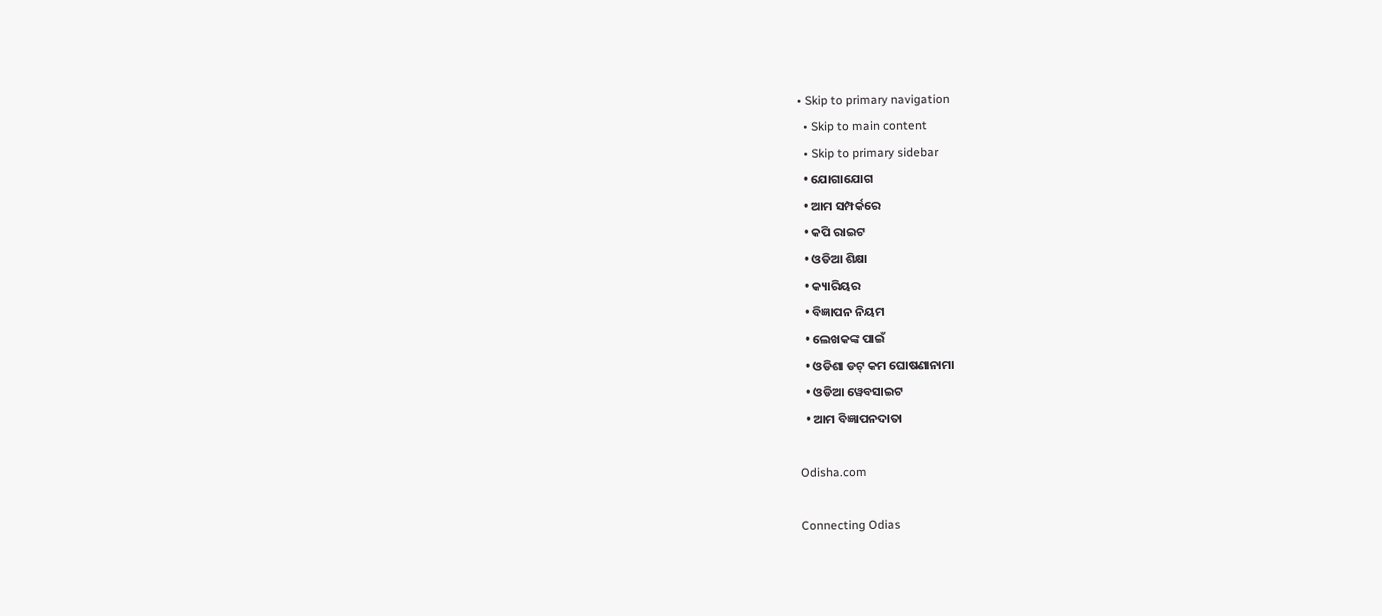• Skip to primary navigation
  • Skip to main content
  • Skip to primary sidebar
  • ଯୋଗାଯୋଗ
  • ଆମ ସମ୍ପର୍କରେ
  • କପି ରାଇଟ
  • ଓଡିଆ ଶିକ୍ଷା
  • କ୍ୟାରିୟର
  • ବିଜ୍ଞାପନ ନିୟମ
  • ଲେଖକଙ୍କ ପାଇଁ
  • ଓଡିଶା ଡଟ୍ କମ ଘୋଷଣାନାମା
  • ଓଡିଆ ୱେବସାଇଟ
  • ଆମ ବିଜ୍ଞାପନଦାତା

Odisha.com

Connecting Odias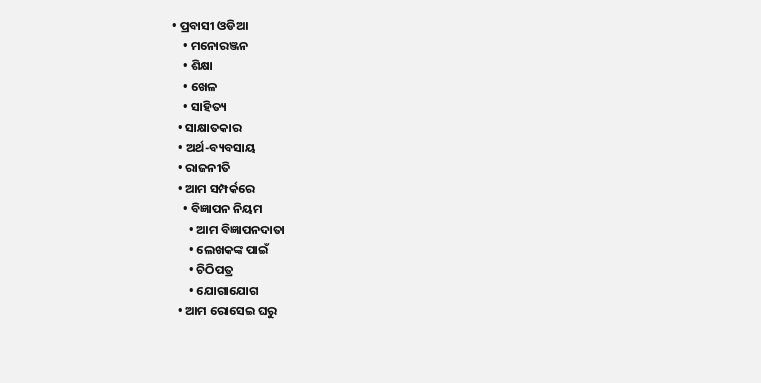• ପ୍ରବାସୀ ଓଡିଆ
    • ମନୋରଞ୍ଜନ
    • ଶିକ୍ଷା
    • ଖେଳ
    • ସାହିତ୍ୟ
  • ସାକ୍ଷାତକାର
  • ଅର୍ଥ-ବ୍ୟବସାୟ
  • ରାଜନୀତି
  • ଆମ ସମ୍ପର୍କରେ
    • ବିଜ୍ଞାପନ ନିୟମ
      • ଆମ ବିଜ୍ଞାପନଦାତା
      • ଲେଖକଙ୍କ ପାଇଁ
      • ଚିଠିପତ୍ର
      • ଯୋଗାଯୋଗ
  • ଆମ ରୋସେଇ ଘରୁ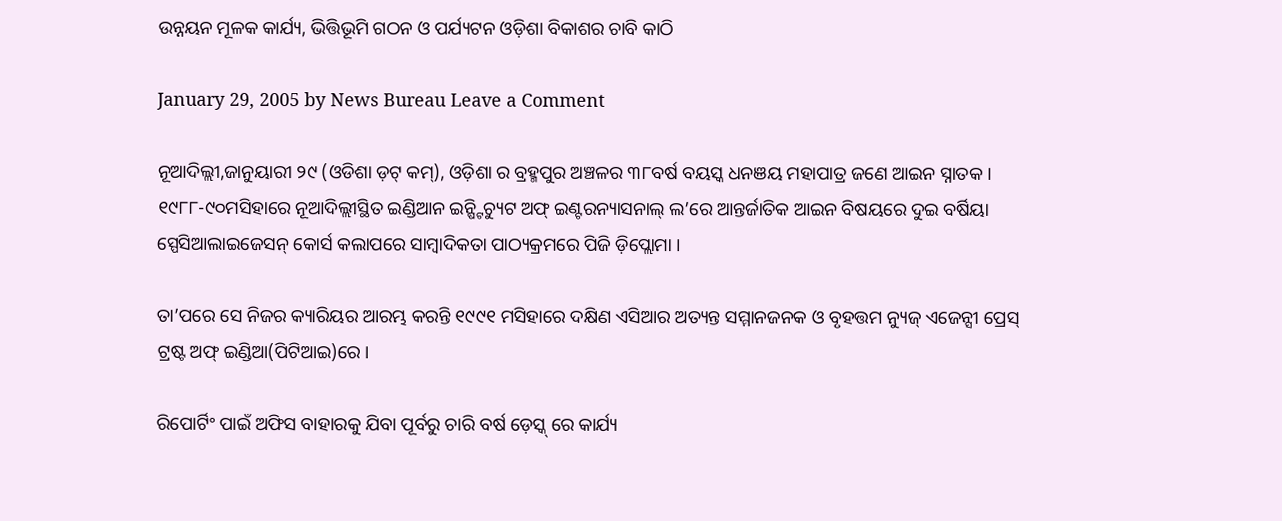ଉନ୍ନୟନ ମୂଳକ କାର୍ଯ୍ୟ, ଭିତ୍ତିଭୂମି ଗଠନ ଓ ପର୍ଯ୍ୟଟନ ଓଡ଼ିଶା ବିକାଶର ଚାବି କାଠି

January 29, 2005 by News Bureau Leave a Comment

ନୂଆଦିଲ୍ଲୀ,ଜାନୁୟାରୀ ୨୯ (ଓଡିଶା ଡ଼ଟ୍ କମ୍), ଓଡ଼ିଶା ର ବ୍ରହ୍ମପୁର ଅଞ୍ଚଳର ୩୮ବର୍ଷ ବୟସ୍କ ଧନଞୟ ମହାପାତ୍ର ଜଣେ ଆଇନ ସ୍ନାତକ । ୧୯୮୮-୯୦ମସିହାରେ ନୂଆଦିଲ୍ଲୀସ୍ଥିତ ଇଣ୍ଡିଆନ ଇନ୍ଷ୍ଟିଚ୍ୟୁଟ ଅଫ୍ ଇଣ୍ଟରନ୍ୟାସନାଲ୍ ଲ’ରେ ଆନ୍ତର୍ଜାତିକ ଆଇନ ବିଷୟରେ ଦୁଇ ବର୍ଷିୟା ସ୍ପେସିଆଲାଇଜେସନ୍ କୋର୍ସ କଲାପରେ ସାମ୍ବାଦିକତା ପାଠ୍ୟକ୍ରମରେ ପିଜି ଡ଼ିପ୍ଲୋମା ।

ତା’ପରେ ସେ ନିଜର କ୍ୟାରିୟର ଆରମ୍ଭ କରନ୍ତି ୧୯୯୧ ମସିହାରେ ଦକ୍ଷିଣ ଏସିଆର ଅତ୍ୟନ୍ତ ସମ୍ମାନଜନକ ଓ ବୃହତ୍ତମ ନ୍ୟୁଜ୍ ଏଜେନ୍ସୀ ପ୍ରେସ୍ ଟ୍ରଷ୍ଟ ଅଫ୍ ଇଣ୍ଡିଆ(ପିଟିଆଇ)ରେ ।

ରିପୋର୍ଟିଂ ପାଇଁ ଅଫିସ ବାହାରକୁ ଯିବା ପୂର୍ବରୁ ଚାରି ବର୍ଷ ଡ଼େସ୍କ୍ ରେ କାର୍ଯ୍ୟ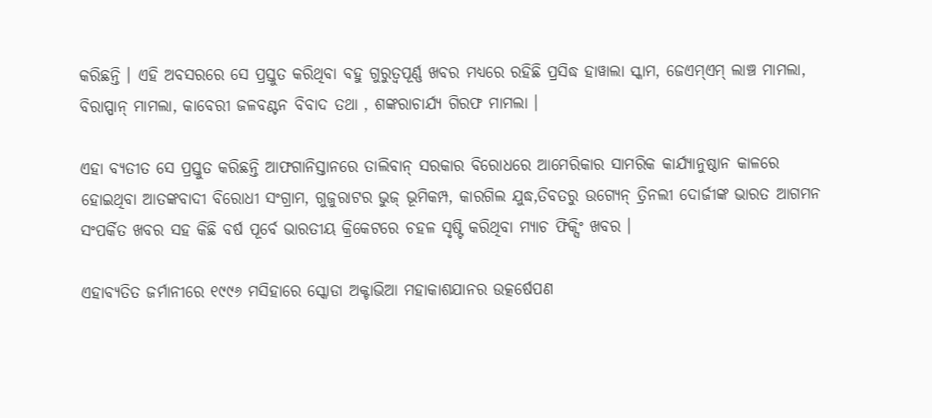କରିଛନ୍ତି । ଏହି ଅବସରରେ ସେ ପ୍ରସ୍ତୁତ କରିଥିବା ବହୁ ଗୁରୁତ୍ୱପୂର୍ଣ୍ଣ ଖବର ମଧ୍ୟରେ ରହିଛି ପ୍ରସିଦ୍ଧ ହାୱାଲା ସ୍କାମ, ଜେଏମ୍ଏମ୍ ଲାଞ୍ଚ ମାମଲା, ବିରାପ୍ପାନ୍ ମାମଲା, କାବେରୀ ଜଳବଣ୍ଟନ ବିବାଦ ତଥା , ଶଙ୍କରାଚାର୍ଯ୍ୟ ଗିରଫ ମାମଲା ।

ଏହା ବ୍ୟତୀତ ସେ ପ୍ରସ୍ତୁତ କରିଛନ୍ତି ଆଫଗାନିସ୍ତାନରେ ତାଲିବାନ୍ ସରକାର ବିରୋଧରେ ଆମେରିକାର ସାମରିକ କାର୍ଯ୍ୟାନୁଷ୍ଠାନ କାଳରେ ହୋଇଥିବା ଆତଙ୍କବାଦୀ ବିରୋଧୀ ସଂଗ୍ରାମ, ଗୁଜୁରାଟର ଭୁଜ୍ ଭୂମିକମ୍ପ, କାରଗିଲ ଯୁଦ୍ଧ,ତିବତରୁ ଉଗ୍ୟେନ୍ ତ୍ରିନଲୀ ଦୋର୍ଜୀଙ୍କ ଭାରତ ଆଗମନ ସଂପର୍କିତ ଖବର ସହ କିଛି ବର୍ଷ ପୂର୍ବେ ଭାରତୀୟ କ୍ରିକେଟରେ ଚହଳ ସୃଷ୍ଟି କରିଥିବା ମ୍ୟାଚ ଫିକ୍ସିଂ ଖବର ।

ଏହାବ୍ୟତିତ ଜର୍ମାନୀରେ ୧୯୯୬ ମସିହାରେ ସ୍କୋଡା ଅକ୍ଟାଭିଆ ମହାକାଶଯାନର ଉତ୍କର୍ଷେପଣ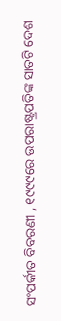ସଂପର୍କୀତ ବିବରଣୀ , ୧୯୯୯ରେ ଉପରାଷ୍ଟ୍ରପତିଙ୍କ ସାତଟି ଦେଶ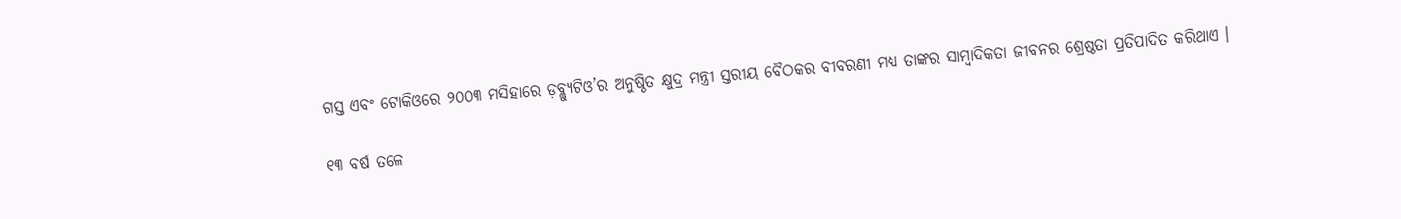ଗସ୍ତ ଏବଂ ଟୋକିଓରେ ୨୦୦୩ ମସିହାରେ ଡ଼ବ୍ଲ୍ୟୁଟିଓ’ର ଅନୁଷ୍ଠିତ କ୍ଷୁଦ୍ର ମନ୍ତ୍ରୀ ସ୍ତରୀୟ ବୈଠକର ବୀବରଣୀ ମଧ୍ୟ ତାଙ୍କର ସାମ୍ବାଦିକତା ଜୀବନର ଶ୍ରେଷ୍ଠତା ପ୍ରତିପାଦିତ କରିଥାଏ ।

୧୩ ବର୍ଷ ତଳେ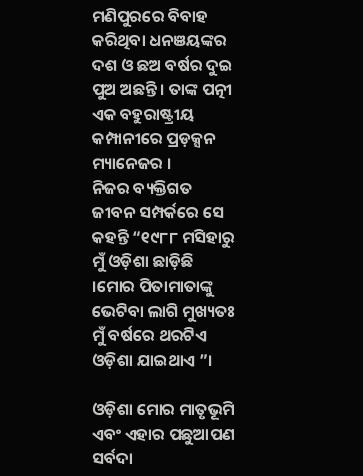ମଣିପୁରରେ ବିବାହ କରିଥିବା ଧନଞୟଙ୍କର ଦଶ ଓ ଛଅ ବର୍ଷର ଦୁଇ ପୁଅ ଅଛନ୍ତି । ତାଙ୍କ ପତ୍ନୀ ଏକ ବହୁରାଷ୍ଟ୍ରୀୟ କମ୍ପାନୀରେ ପ୍ରଡ଼କ୍ସନ ମ୍ୟାନେଜର ।
ନିଜର ବ୍ୟକ୍ତିଗତ ଜୀବନ ସମ୍ପର୍କରେ ସେ କହନ୍ତି “୧୯୮୮ ମସିହାରୁ ମୁଁ ଓଡ଼ିଶା ଛାଡ଼ିଛି ।ମୋର ପିତାମାତାଙ୍କୁ ଭେଟିବା ଲାଗି ମୁଖ୍ୟତଃ ମୁଁ ବର୍ଷରେ ଥରଟିଏ ଓଡ଼ିଶା ଯାଇଥାଏ ”।

ଓଡ଼ିଶା ମୋର ମାତୃଭୂମି ଏବଂ ଏହାର ପଛୁଆପଣ ସର୍ବଦା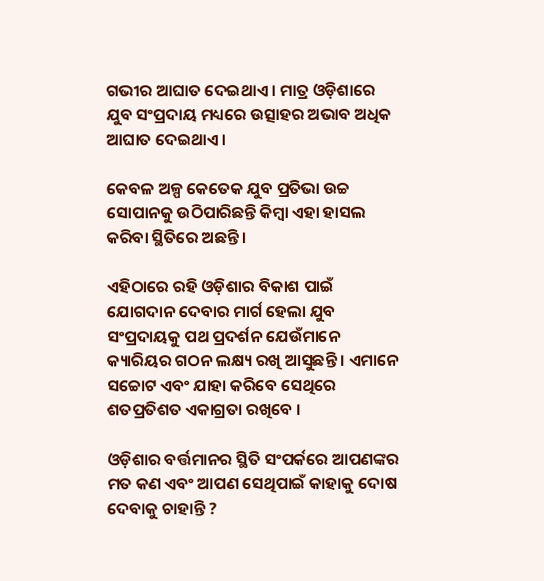ଗଭୀର ଆଘାତ ଦେଇଥାଏ । ମାତ୍ର ଓଡ଼ିଶାରେ ଯୁବ ସଂପ୍ରଦାୟ ମଧ୍ୟରେ ଉତ୍ସାହର ଅଭାବ ଅଧିକ ଆଘାତ ଦେଇଥାଏ ।

କେବଳ ଅଳ୍ପ କେତେକ ଯୁବ ପ୍ରତିଭା ଉଚ୍ଚ ସୋପାନକୁ ଉଠିପାରିଛନ୍ତି କିମ୍ବା ଏହା ହାସଲ କରିବା ସ୍ଥିତିରେ ଅଛନ୍ତି ।

ଏହିଠାରେ ରହି ଓଡ଼ିଶାର ବିକାଶ ପାଇଁ ଯୋଗଦାନ ଦେବାର ମାର୍ଗ ହେଲା ଯୁବ ସଂପ୍ରଦାୟକୁ ପଥ ପ୍ରଦର୍ଶନ ଯେଉଁମାନେ କ୍ୟାରିୟର ଗଠନ ଲକ୍ଷ୍ୟ ରଖି ଆସୁଛନ୍ତି । ଏମାନେ ସଚ୍ଚୋଟ ଏବଂ ଯାହା କରିବେ ସେଥିରେ ଶତପ୍ରତିଶତ ଏକାଗ୍ରତା ରଖିବେ ।

ଓଡ଼ିଶାର ବର୍ତ୍ତମାନର ସ୍ଥିତି ସଂପର୍କରେ ଆପଣଙ୍କର ମତ କଣ ଏବଂ ଆପଣ ସେଥିପାଇଁ କାହାକୁ ଦୋଷ ଦେବାକୁ ଚାହାନ୍ତି ?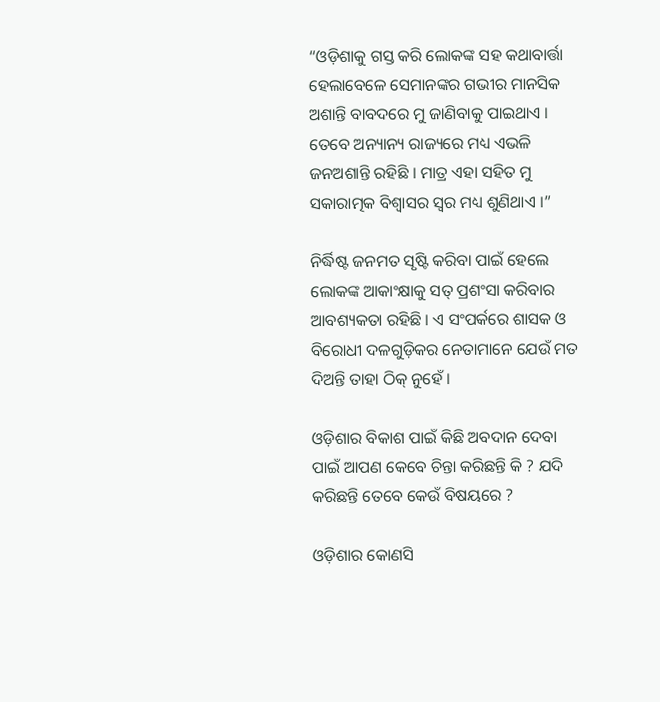“ଓଡ଼ିଶାକୁ ଗସ୍ତ କରି ଲୋକଙ୍କ ସହ କଥାବାର୍ତ୍ତା ହେଲାବେଳେ ସେମାନଙ୍କର ଗଭୀର ମାନସିକ ଅଶାନ୍ତି ବାବଦରେ ମୁ ଜାଣିବାକୁ ପାଇଥାଏ । ତେବେ ଅନ୍ୟାନ୍ୟ ରାଜ୍ୟରେ ମଧ୍ୟ ଏଭଳି ଜନଅଶାନ୍ତି ରହିଛି । ମାତ୍ର ଏହା ସହିତ ମୁ ସକାରାତ୍ମକ ବିଶ୍ୱାସର ସ୍ୱର ମଧ୍ୟ ଶୁଣିଥାଏ ।”

ନିର୍ଦ୍ଧିଷ୍ଟ ଜନମତ ସୃଷ୍ଟି କରିବା ପାଇଁ ହେଲେ ଲୋକଙ୍କ ଆକାଂକ୍ଷାକୁ ସତ୍ ପ୍ରଶଂସା କରିବାର ଆବଶ୍ୟକତା ରହିଛି । ଏ ସଂପର୍କରେ ଶାସକ ଓ ବିରୋଧୀ ଦଳଗୁଡ଼ିକର ନେତାମାନେ ଯେଉଁ ମତ ଦିଅନ୍ତି ତାହା ଠିକ୍ ନୁହେଁ ।

ଓଡ଼ିଶାର ବିକାଶ ପାଇଁ କିଛି ଅବଦାନ ଦେବା ପାଇଁ ଆପଣ କେବେ ଚିନ୍ତା କରିଛନ୍ତି କି ? ଯଦି କରିଛନ୍ତି ତେବେ କେଉଁ ବିଷୟରେ ?

ଓଡ଼ିଶାର କୋଣସି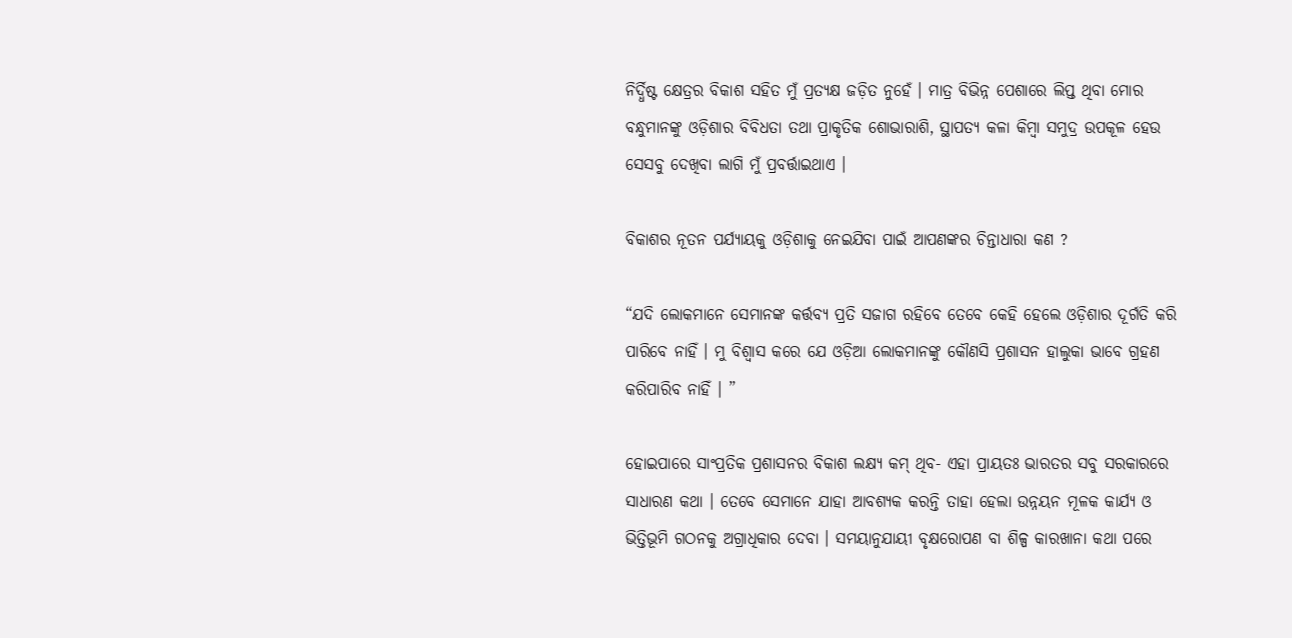ନିର୍ଦ୍ଧିଷ୍ଟ କ୍ଷେତ୍ରର ବିକାଶ ସହିତ ମୁଁ ପ୍ରତ୍ୟକ୍ଷ ଜଡ଼ିତ ନୁହେଁ । ମାତ୍ର ବିଭିନ୍ନ ପେଶାରେ ଲିପ୍ତ ଥିବା ମୋର ବନ୍ଧୁମାନଙ୍କୁ ଓଡ଼ିଶାର ବିବିଧତା ତଥା ପ୍ରାକୃତିକ ଶୋଭାରାଶି, ସ୍ଥାପତ୍ୟ କଳା କିମ୍ବା ସମୁଦ୍ର ଉପକୂଳ ହେଉ ସେସବୁ ଦେଖିବା ଲାଗି ମୁଁ ପ୍ରବର୍ତ୍ତାଇଥାଏ ।

ବିକାଶର ନୂତନ ପର୍ଯ୍ୟାୟକୁ ଓଡ଼ିଶାକୁ ନେଇଯିବା ପାଇଁ ଆପଣଙ୍କର ଚିନ୍ତାଧାରା କଣ ?

“ଯଦି ଲୋକମାନେ ସେମାନଙ୍କ କର୍ତ୍ତବ୍ୟ ପ୍ରତି ସଜାଗ ରହିବେ ତେବେ କେହି ହେଲେ ଓଡ଼ିଶାର ଦୂର୍ଗତି କରି ପାରିବେ ନାହିଁ । ମୁ ବିଶ୍ୱାସ କରେ ଯେ ଓଡ଼ିଆ ଲୋକମାନଙ୍କୁ କୌଣସି ପ୍ରଶାସନ ହାଲୁକା ଭାବେ ଗ୍ରହଣ କରିପାରିବ ନାହିଁ । ”

ହୋଇପାରେ ସାଂପ୍ରତିକ ପ୍ରଶାସନର ବିକାଶ ଲକ୍ଷ୍ୟ କମ୍ ଥିବ- ଏହା ପ୍ରାୟତଃ ଭାରତର ସବୁ ସରକାରରେ ସାଧାରଣ କଥା । ତେବେ ସେମାନେ ଯାହା ଆବଶ୍ୟକ କରନ୍ତି ତାହା ହେଲା ଉନ୍ନୟନ ମୂଳକ କାର୍ଯ୍ୟ ଓ ଭିତ୍ତିଭୂମି ଗଠନକୁ ଅଗ୍ରାଧିକାର ଦେବା । ସମୟାନୁଯାୟୀ ବୃକ୍ଷରୋପଣ ବା ଶିଳ୍ପ କାରଖାନା କଥା ପରେ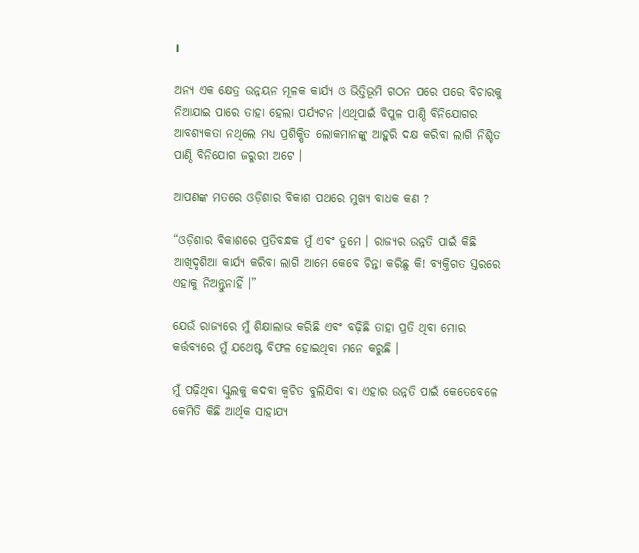।

ଅନ୍ୟ ଏକ କ୍ଷେତ୍ର ଉନ୍ନୟନ ମୂଳକ କାର୍ଯ୍ୟ ଓ ଭିତ୍ତିଭୂମି ଗଠନ ପରେ ପରେ ବିଚାରକୁ ନିଆଯାଇ ପାରେ ତାହା ହେଲା ପର୍ଯ୍ୟଟନ ।ଏଥିପାଇଁ ବିପୁଳ ପାଣ୍ଠି ବିନିଯୋଗର ଆବଶ୍ୟକତା ନଥିଲେ ମଧ୍ୟ ପ୍ରଶିକ୍ଷିତ ଲୋକମାନଙ୍କୁ ଆହୁରି ଦକ୍ଷ କରିବା ଲାଗି ନିଶ୍ଚିତ ପାଣ୍ଠି ବିନିଯୋଗ ଜରୁରୀ ଅଟେ ।

ଆପଣଙ୍କ ମତରେ ଓଡ଼ିଶାର ବିକାଶ ପଥରେ ମୁଖ୍ୟ ବାଧକ କଣ ?

“ଓଡ଼ିଶାର ବିକାଶରେ ପ୍ରତିବନ୍ଧକ ମୁଁ ଏବଂ ତୁମେ । ରାଜ୍ୟର ଉନ୍ନତି ପାଇଁ କିଛି ଆଖିଦୃଶିଆ କାର୍ଯ୍ୟ କରିବା ଲାଗି ଆମେ କେବେ ଚିନ୍ତା କରିଛୁ କି! ବ୍ୟକ୍ତିଗତ ସ୍ତରରେ ଏହାକୁ ନିଅନ୍ତୁନାହିଁ ।”

ଯେଉଁ ରାଜ୍ୟରେ ମୁଁ ଶିକ୍ଷାଲାଭ କରିଛି ଏବଂ ବଢ଼ିଛି ତାହା ପ୍ରତି ଥିବା ମୋର କର୍ତ୍ତବ୍ୟରେ ମୁଁ ଯଥେଷ୍ଟ ବିଫଳ ହୋଇଥିବା ମନେ କରୁଛି ।

ମୁଁ ପଢ଼ିଥିବା ସ୍କୁଲକୁ କଦବା କ୍ୱଚିତ ବୁଲିଯିବା ବା ଏହାର ଉନ୍ନତି ପାଇଁ କେତେବେଳେ କେମିତି କିଛି ଆର୍ଥିକ ସାହାଯ୍ୟ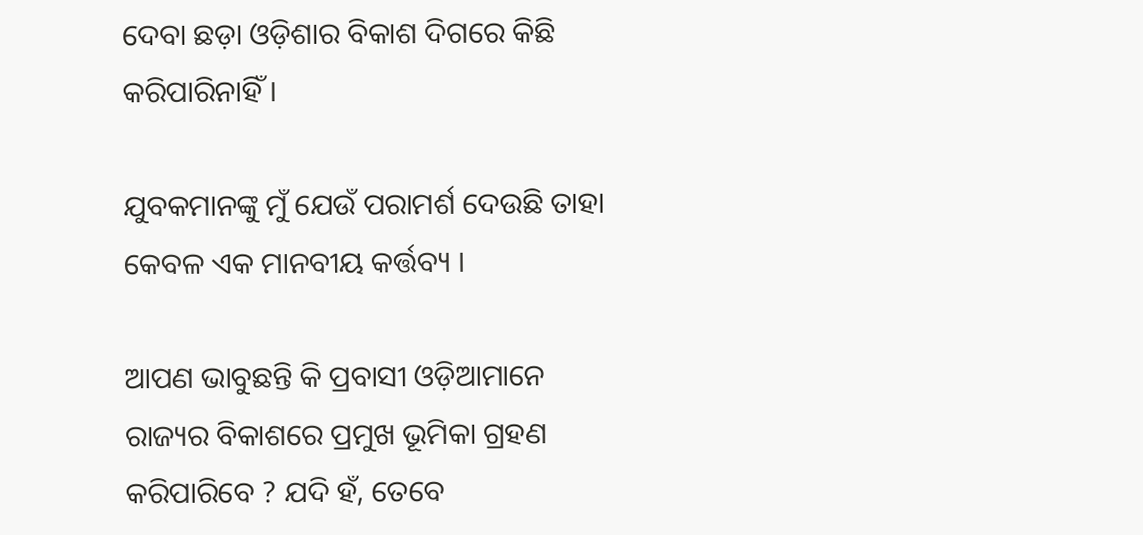ଦେବା ଛଡ଼ା ଓଡ଼ିଶାର ବିକାଶ ଦିଗରେ କିଛି କରିପାରିନାହିଁ ।

ଯୁବକମାନଙ୍କୁ ମୁଁ ଯେଉଁ ପରାମର୍ଶ ଦେଉଛି ତାହା କେବଳ ଏକ ମାନବୀୟ କର୍ତ୍ତବ୍ୟ ।

ଆପଣ ଭାବୁଛନ୍ତି କି ପ୍ରବାସୀ ଓଡ଼ିଆମାନେ ରାଜ୍ୟର ବିକାଶରେ ପ୍ରମୁଖ ଭୂମିକା ଗ୍ରହଣ କରିପାରିବେ ? ଯଦି ହଁ, ତେବେ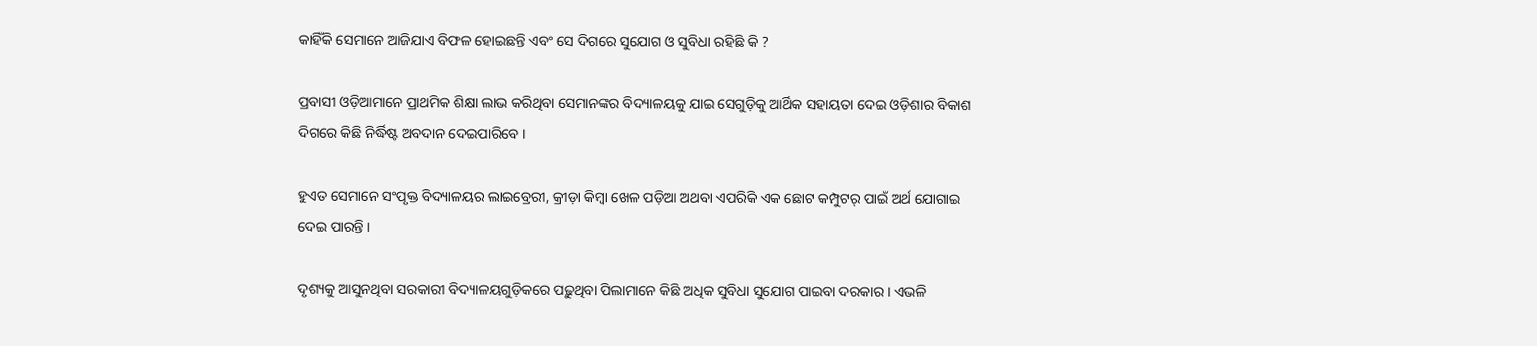କାହିଁକି ସେମାନେ ଆଜିଯାଏ ବିଫଳ ହୋଇଛନ୍ତି ଏବଂ ସେ ଦିଗରେ ସୁଯୋଗ ଓ ସୁବିଧା ରହିଛି କି ?

ପ୍ରବାସୀ ଓଡ଼ିଆମାନେ ପ୍ରାଥମିକ ଶିକ୍ଷା ଲାଭ କରିଥିବା ସେମାନଙ୍କର ବିଦ୍ୟାଳୟକୁ ଯାଇ ସେଗୁଡ଼ିକୁ ଆର୍ଥିକ ସହାୟତା ଦେଇ ଓଡ଼ିଶାର ବିକାଶ ଦିଗରେ କିଛି ନିର୍ଦ୍ଧିଷ୍ଟ ଅବଦାନ ଦେଇପାରିବେ ।

ହୁଏତ ସେମାନେ ସଂପୃକ୍ତ ବିଦ୍ୟାଳୟର ଲାଇବ୍ରେରୀ, କ୍ରୀଡ଼ା କିମ୍ବା ଖେଳ ପଡ଼ିଆ ଅଥବା ଏପରିକି ଏକ ଛୋଟ କମ୍ପୁଟର୍ ପାଇଁ ଅର୍ଥ ଯୋଗାଇ ଦେଇ ପାରନ୍ତି ।

ଦୃଶ୍ୟକୁ ଆସୁନଥିବା ସରକାରୀ ବିଦ୍ୟାଳୟଗୁଡ଼ିକରେ ପଢ଼ୁଥିବା ପିଲାମାନେ କିଛି ଅଧିକ ସୁବିଧା ସୁଯୋଗ ପାଇବା ଦରକାର । ଏଭଳି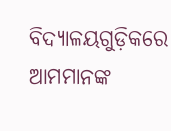ବିଦ୍ୟାଳୟଗୁଡ଼ିକରେ ଆମମାନଙ୍କ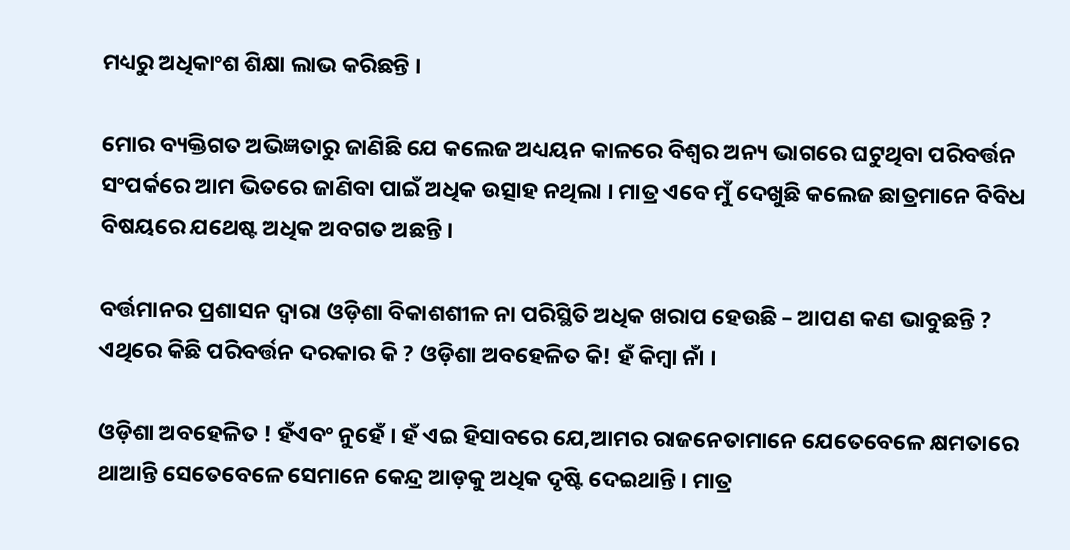ମଧ୍ୟରୁ ଅଧିକାଂଶ ଶିକ୍ଷା ଲାଭ କରିଛନ୍ତି ।

ମୋର ବ୍ୟକ୍ତିଗତ ଅଭିଜ୍ଞତାରୁ ଜାଣିଛି ଯେ କଲେଜ ଅଧ୍ୟୟନ କାଳରେ ବିଶ୍ୱର ଅନ୍ୟ ଭାଗରେ ଘଟୁଥିବା ପରିବର୍ତ୍ତନ ସଂପର୍କରେ ଆମ ଭିତରେ ଜାଣିବା ପାଇଁ ଅଧିକ ଉତ୍ସାହ ନଥିଲା । ମାତ୍ର ଏବେ ମୁଁ ଦେଖୁଛି କଲେଜ ଛାତ୍ରମାନେ ବିବିଧ ବିଷୟରେ ଯଥେଷ୍ଟ ଅଧିକ ଅବଗତ ଅଛନ୍ତି ।

ବର୍ତ୍ତମାନର ପ୍ରଶାସନ ଦ୍ୱାରା ଓଡ଼ିଶା ବିକାଶଶୀଳ ନା ପରିସ୍ଥିତି ଅଧିକ ଖରାପ ହେଉଛି – ଆପଣ କଣ ଭାବୁଛନ୍ତି ? ଏଥିରେ କିଛି ପରିବର୍ତ୍ତନ ଦରକାର କି ? ଓଡ଼ିଶା ଅବହେଳିତ କି! ହଁ କିମ୍ବା ନାଁ ।

ଓଡ଼ିଶା ଅବହେଳିତ ! ହଁଏବଂ ନୁହେଁ । ହଁ ଏଇ ହିସାବରେ ଯେ,ଆମର ରାଜନେତାମାନେ ଯେତେବେଳେ କ୍ଷମତାରେ ଥାଆନ୍ତି ସେତେବେଳେ ସେମାନେ କେନ୍ଦ୍ର ଆଡ଼କୁ ଅଧିକ ଦୃଷ୍ଟି ଦେଇଥାନ୍ତି । ମାତ୍ର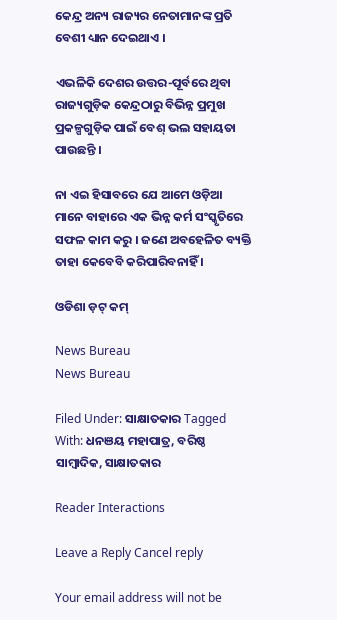କେନ୍ଦ୍ର ଅନ୍ୟ ରାଜ୍ୟର ନେତାମାନଙ୍କ ପ୍ରତି ବେଶୀ ଧ୍ୟାନ ଦେଇଥାଏ ।

ଏଭଳିକି ଦେଶର ଉତ୍ତର-ପୂର୍ବରେ ଥିବା ରାଜ୍ୟଗୁଡ଼ିକ କେନ୍ଦ୍ରଠାରୁ ବିଭିନ୍ନ ପ୍ରମୁଖ ପ୍ରକଳ୍ପଗୁଡ଼ିକ ପାଇଁ ବେଶ୍ ଭଲ ସହାୟତା ପାଉଛନ୍ତି ।

ନା ଏଇ ହିସାବରେ ଯେ ଆମେ ଓଡ଼ିଆ ମାନେ ବାହାରେ ଏକ ଭିନ୍ନ କର୍ମ ସଂସ୍କୃତିରେ ସଫଳ କାମ କରୁ । ଜଣେ ଅବହେଳିତ ବ୍ୟକ୍ତି ତାହା କେବେବି କରିପାରିବନାହିଁ ।

ଓଡିଶା ଡ଼ଟ୍ କମ୍

News Bureau
News Bureau

Filed Under: ସାକ୍ଷାତକାର Tagged With: ଧନଞୟ ମହାପାତ୍ର, ବରିଷ୍ଠ ସାମ୍ବାଦିକ, ସାକ୍ଷାତକାର

Reader Interactions

Leave a Reply Cancel reply

Your email address will not be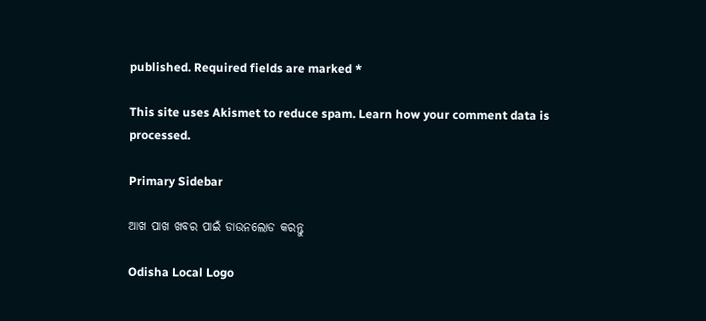published. Required fields are marked *

This site uses Akismet to reduce spam. Learn how your comment data is processed.

Primary Sidebar

ଆଖ ପାଖ ଖବର ପାଇଁ ଡାଉନଲୋଡ କରନ୍ତୁ

Odisha Local Logo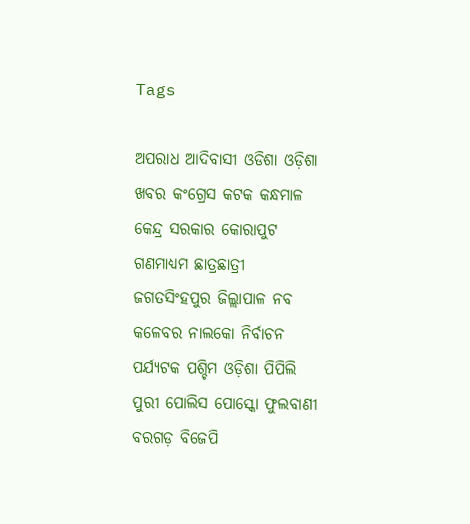Tags

ଅପରାଧ ଆଦିବାସୀ ଓଡିଶା ଓଡ଼ିଶା ଖବର କଂଗ୍ରେସ କଟକ କନ୍ଧମାଳ କେନ୍ଦ୍ର ସରକାର କୋରାପୁଟ ଗଣମାଧ୍ୟମ ଛାତ୍ରଛାତ୍ରୀ ଜଗତସିଂହପୁର ଜିଲ୍ଲାପାଳ ନବ କଳେବର ନାଲକୋ ନିର୍ବାଚନ ପର୍ଯ୍ୟଟକ ପଶ୍ଚିମ ଓଡ଼ିଶା ପିପିଲି ପୁରୀ ପୋଲିସ ପୋସ୍କୋ ଫୁଲବାଣୀ ବରଗଡ଼ ବିଜେପି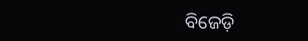ବିଜେଡ଼ି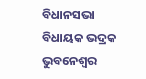ବିଧାନସଭା ବିଧାୟକ ଭଦ୍ରକ ଭୁବନେଶ୍ୱର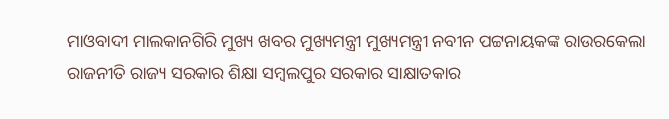ମାଓବାଦୀ ମାଲକାନଗିରି ମୁଖ୍ୟ ଖବର ମୁଖ୍ୟମନ୍ତ୍ରୀ ମୁଖ୍ୟମନ୍ତ୍ରୀ ନବୀନ ପଟ୍ଟନାୟକଙ୍କ ରାଉରକେଲା ରାଜନୀତି ରାଜ୍ୟ ସରକାର ଶିକ୍ଷା ସମ୍ବଲପୁର ସରକାର ସାକ୍ଷାତକାର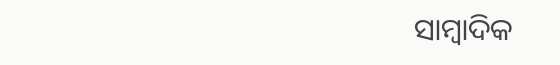ସାମ୍ବାଦିକ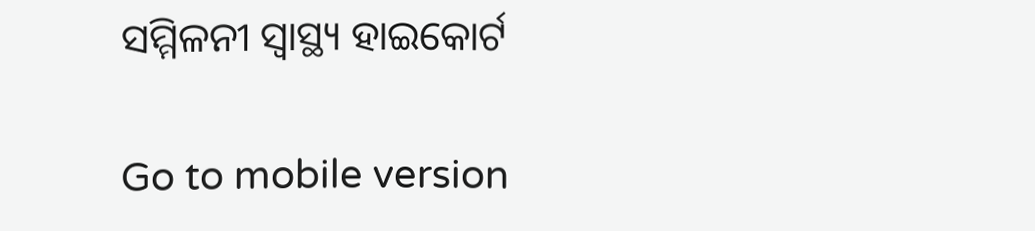ସମ୍ମିଳନୀ ସ୍ୱାସ୍ଥ୍ୟ ହାଇକୋର୍ଟ

Go to mobile version